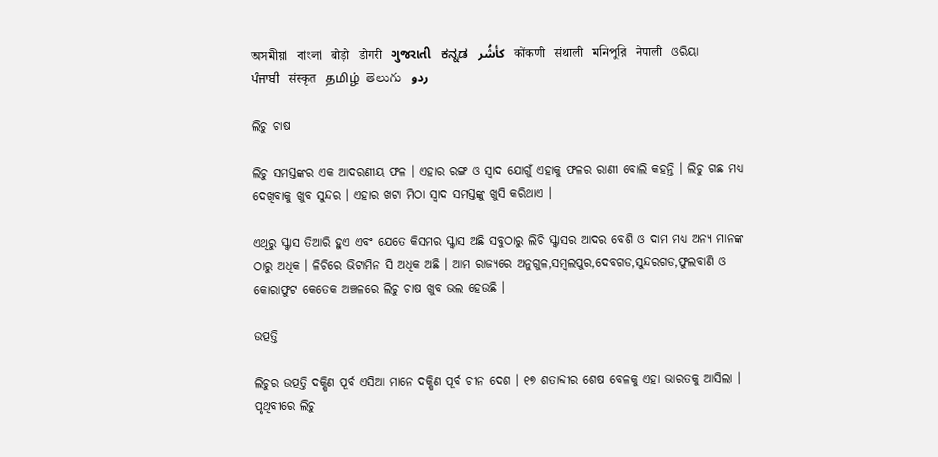অসমীয়া   বাংলা   बोड़ो   डोगरी   ગુજરાતી   ಕನ್ನಡ   كأشُر   कोंकणी   संथाली   মনিপুরি   नेपाली   ଓରିୟା   ਪੰਜਾਬੀ   संस्कृत   தமிழ்  తెలుగు   ردو

ଲିଚୁ ଚାଷ

ଲିଚୁ ସମସ୍ତଙ୍କର ଏକ ଆଦରଣୀୟ ଫଳ । ଏହାର ରଙ୍ଗ ଓ ସ୍ଵାଦ ଯୋଗୁଁ ଏହାକୁ ଫଳର ରାଣୀ ବୋଲି କହନ୍ତି । ଲିଚୁ ଗଛ ମଧ୍ୟ ଦେଖିବାକୁ ଖୁବ ସୁନ୍ଦର । ଏହାର ଖଟା ମିଠା ସ୍ଵାଦ ସମସ୍ତଙ୍କୁ ଖୁସି କରିଥାଏ ।

ଏଥିରୁ ସ୍କ୍ୱାସ ତିଆରି ହୁଏ ଏବଂ ଯେତେ କିସମର ସ୍କ୍ୱାସ ଅଛି ସବୁଠାରୁ ଲିଚି ସ୍କ୍ୱାସର ଆଦର ବେଶି ଓ ଦାମ ମଧ୍ୟ ଅନ୍ୟ ମାନଙ୍କ ଠାରୁ ଅଧିକ । ଳିଚିରେ ଭିଟାମିନ ସି ଅଧିକ ଅଛି । ଆମ ରାଜ୍ୟରେ ଅନୁଗୁଳ,ସମ୍ବଲପୁର,ଦେବଗଡ,ସୁନ୍ଦରଗଡ,ଫୁଲବାଣି ଓ କୋରାଫୁଟ କେତେକ ଅଞ୍ଚଳରେ ଲିଚୁ ଚାଷ ଖୁବ ଭଲ ହେଉଛି ।

ଉତ୍ପତ୍ତି

ଲିଚୁର ଉତ୍ପତ୍ତି ଦକ୍ଷିଣ ପୂର୍ବ ଏସିଆ ମାନେ ଦକ୍ଷିଣ ପୂର୍ବ ଚୀନ ଦେଶ । ୧୭ ଶତାବ୍ଦୀର ଶେଷ ବେଳକୁ ଏହା ଭାରତକୁ ଆସିଲା । ପୃଥିବୀରେ ଲିଚୁ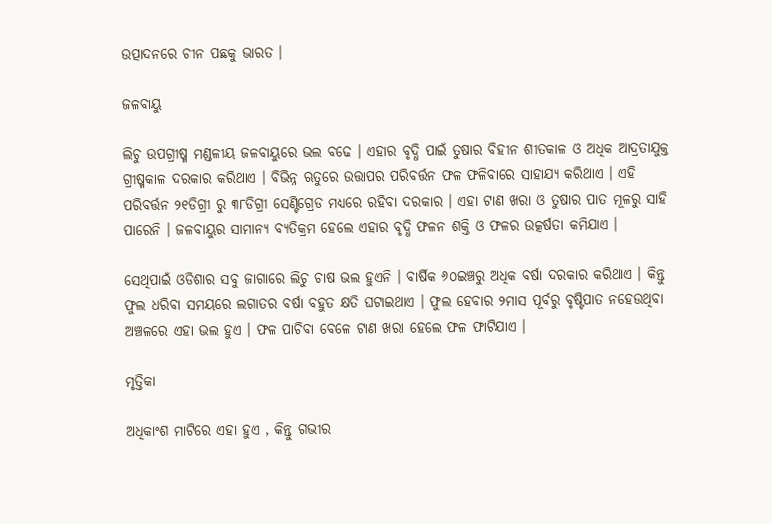ଉତ୍ପାଦନରେ ଚୀନ ପଛକୁ ଭାରତ ।

ଜଳବାୟୁ

ଲିଚୁ ଉପଗ୍ରୀଷ୍ମ ମଣ୍ଡଳୀୟ ଜଳବାୟୁରେ ଭଲ ବଢେ । ଏହାର ବୃଦ୍ଧି ପାଇଁ ତୁଷାର ବିହୀନ ଶୀତକାଳ ଓ ଅଧିକ ଆଦ୍ରତାଯୁକ୍ତ ଗ୍ରୀଷ୍ମକାଳ ଦରକାର କରିଥାଏ । ବିଭିନ୍ନ ଋତୁରେ ଉତ୍ତାପର ପରିବର୍ତ୍ତନ ଫଳ ଫଳିବାରେ ସାହାଯ୍ୟ କରିଥାଏ । ଏହି ପରିବର୍ତ୍ତନ ୨୧ଡିଗ୍ରୀ ରୁ ୩୮ଡିଗ୍ରୀ ସେଣ୍ଟିଗ୍ରେଡ ମଧ୍ୟରେ ରହିବା ଦରକାର । ଏହା ଟାଣ ଖରା ଓ ତୁଷାର ପାତ ମୂଳରୁ ସାହି ପାରେନି । ଜଳବାୟୁର ସାମାନ୍ୟ ବ୍ୟତିକ୍ରମ ହେଲେ ଏହାର ବୃଦ୍ଧି ଫଳନ ଶକ୍ତି ଓ ଫଳର ଉତ୍କର୍ଷତା କମିଯାଏ ।

ସେଥିପାଇଁ ଓଡିଶାର ସବୁ ଜାଗାରେ ଲିଚୁ ଚାଷ ଭଲ ହୁଏନି । ବାର୍ଷିକ ୬୦ଇଞ୍ଚରୁ ଅଧିକ ବର୍ଷା ଦରକାର କରିଥାଏ । କିନ୍ତୁ ଫୁଲ ଧରିବା ସମୟରେ ଲଗାତର ବର୍ଷା ବହୁତ କ୍ଷତି ଘଟାଇଥାଏ । ଫୁଲ ହେବାର ୨ମାସ ପୂର୍ବରୁ ବୃଷ୍ଟିପାତ ନହେଉଥିବା ଅଞ୍ଚଳରେ ଏହା ଭଲ ହୁଏ । ଫଳ ପାଚିବା ବେଳେ ଟାଣ ଖରା ହେଲେ ଫଳ ଫାଟିଯାଏ ।

ମୃତ୍ତିକା

ଅଧିକାଂଶ ମାଟିରେ ଏହା ହୁଏ , କିନ୍ତୁ ଗଭୀର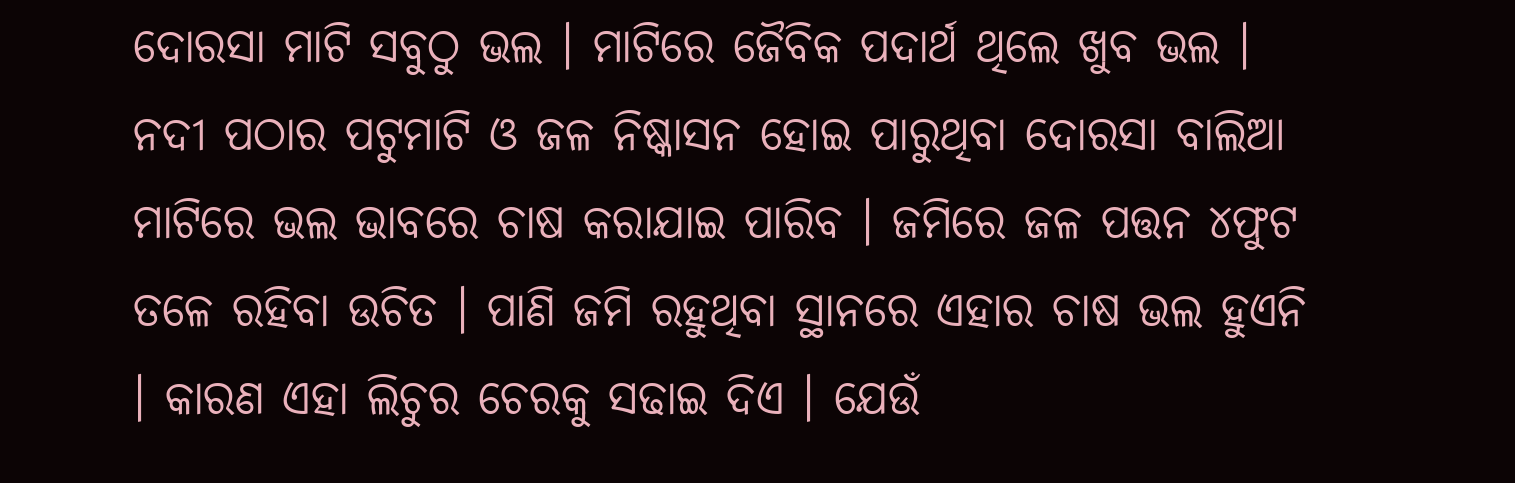ଦୋରସା ମାଟି ସବୁଠୁ ଭଲ । ମାଟିରେ ଜୈବିକ ପଦାର୍ଥ ଥିଲେ ଖୁବ ଭଲ । ନଦୀ ପଠାର ପଟୁମାଟି ଓ ଜଳ ନିଷ୍କାସନ ହୋଇ ପାରୁଥିବା ଦୋରସା ବାଲିଆ ମାଟିରେ ଭଲ ଭାବରେ ଚାଷ କରାଯାଇ ପାରିବ । ଜମିରେ ଜଳ ପତ୍ତନ ୪ଫୁଟ ତଳେ ରହିବା ଉଚିତ । ପାଣି ଜମି ରହୁଥିବା ସ୍ଥାନରେ ଏହାର ଚାଷ ଭଲ ହୁଏନି । କାରଣ ଏହା ଲିଚୁର ଚେରକୁ ସଢାଇ ଦିଏ । ଯେଉଁ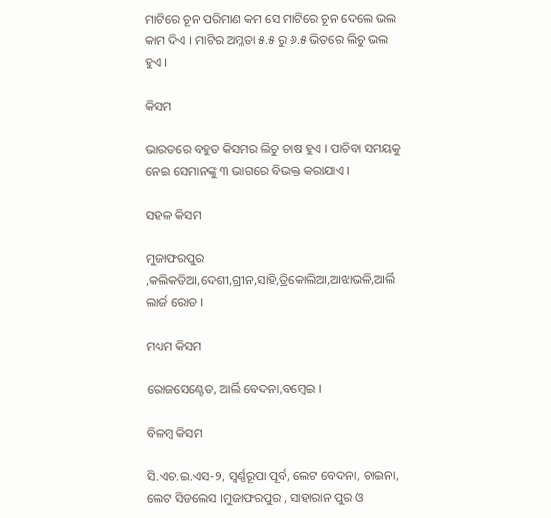ମାଟିରେ ଚୂନ ପରିମାଣ କମ ସେ ମାଟିରେ ଚୂନ ଦେଲେ ଭଲ କାମ ଦିଏ । ମାଟିର ଅମ୍ଳତା ୫.୫ ରୁ ୬.୫ ଭିତରେ ଲିଚୁ ଭଲ ହୁଏ ।

କିସମ

ଭାରତରେ ବହୁତ କିସମର ଲିଚୁ ଚାଷ ହୁଏ । ପାଚିବା ସମୟକୁ ନେଇ ସେମାନଙ୍କୁ ୩ ଭାଗରେ ବିଭକ୍ତ କରାଯାଏ ।

ସହଳ କିସମ

ମୁଜାଫରପୁର ,କଲିକତିଆ,ଦେଶୀ,ଗ୍ରୀନ,ସାହି,ତ୍ରିକୋଲିଆ,ଆଝାଭଳି,ଆର୍ଲି ଲାର୍ଜ ରୋଡ ।

ମଧ୍ୟମ କିସମ

ରୋଜସେଣ୍ଟେଡ, ଆର୍ଲି ବେଦନା,ବମ୍ବେଇ ।

ବିଳମ୍ବ କିସମ

ସି.ଏଚ.ଇ.ଏସ-୨, ସ୍ଵର୍ଣ୍ଣରୂପା ପୂର୍ବ, ଲେଟ ବେଦନା, ଚାଇନା, ଲେଟ ସିଡଲେସ ।ମୁଜାଫରପୁର , ସାହାରାନ ପୁର ଓ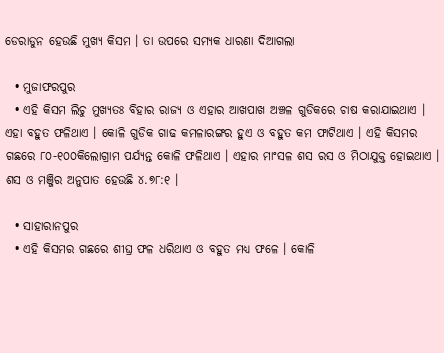ଡେରାଡୁନ ହେଉଛି ମୁଖ୍ୟ କିସମ । ତା ଉପରେ ସମ୍ୟକ ଧାରଣା ଦିଆଗଲା

  • ମୁଜାଫରପୁର
  • ଏହି କିସମ ଲିଚୁ ମୁଖ୍ୟତଃ ବିହାର ରାଜ୍ୟ ଓ ଏହାର ଆଖପାଖ ଅଞ୍ଚଳ ଗୁଡିକରେ ଚାଷ କରାଯାଇଥାଏ । ଏହା ବହୁତ ଫଳିଥାଏ । କୋଳି ଗୁଡିକ ଗାଢ କମଳାରଙ୍ଗର ହୁଏ ଓ ବହୁତ କମ ଫାଟିଥାଏ । ଏହି କିସମର ଗଛରେ ୮୦-୧୦୦କିଲୋଗ୍ରାମ ପର୍ଯ୍ୟନ୍ତ କୋଳି ଫଳିଥାଏ । ଏହାର ମାଂସଳ ଶସ ରସ ଓ ମିଠାଯୁକ୍ତ ହୋଇଥାଏ । ଶସ ଓ ମଞ୍ଜିର ଅନୁପାତ ହେଉଛି ୪.୭୮:୧ ।

  • ସାହାରାନପୁର
  • ଏହି କିସମର ଗଛରେ ଶୀଘ୍ର ଫଳ ଧରିଥାଏ ଓ ବହୁତ ମଧ୍ୟ ଫଳେ । କୋଳି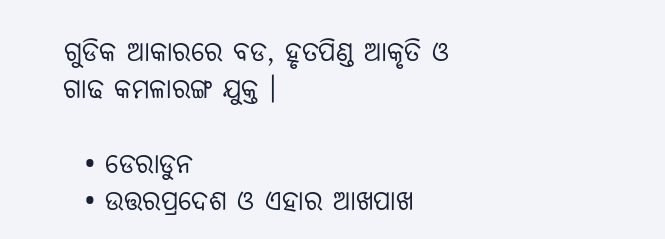ଗୁଡିକ ଆକାରରେ ବଡ, ହୃତପିଣ୍ଡ ଆକୃତି ଓ ଗାଢ କମଳାରଙ୍ଗ ଯୁକ୍ତ ।

  • ଡେରାଡୁନ
  • ଉତ୍ତରପ୍ରଦେଶ ଓ ଏହାର ଆଖପାଖ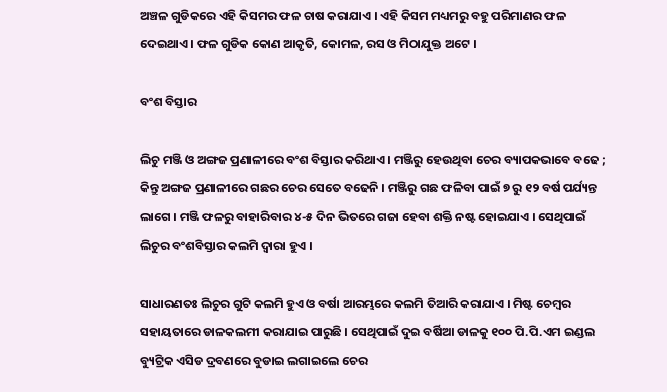ଅଞ୍ଚଳ ଗୁଡିକରେ ଏହି କିସମର ଫଳ ଚାଷ କରାଯାଏ । ଏହି କିସମ ମଧ୍ୟମରୁ ବହୁ ପରିମାଣର ଫଳ ଦେଇଥାଏ । ଫଳ ଗୁଡିକ କୋଣ ଆକୃତି, କୋମଳ, ରସ ଓ ମିଠାଯୁକ୍ତ ଅଟେ ।

ବଂଶ ବିସ୍ତାର

ଲିଚୁ ମଞ୍ଜି ଓ ଅଙ୍ଗଜ ପ୍ରଣାଳୀରେ ବଂଶ ବିସ୍ତାର କରିଥାଏ । ମଞ୍ଜିରୁ ହେଉଥିବା ଚେର ବ୍ୟାପକଭାବେ ବଢେ ; କିନ୍ତୁ ଅଙ୍ଗଜ ପ୍ରଣାଳୀରେ ଗଛର ଚେର ସେତେ ବଢେନି । ମଞ୍ଜିରୁ ଗଛ ଫଳିବା ପାଇଁ ୭ ରୁ ୧୨ ବର୍ଷ ପର୍ଯ୍ୟନ୍ତ ଲାଗେ । ମଞ୍ଜି ଫଳରୁ ବାହାରିବାର ୪-୫ ଦିନ ଭିତରେ ଗଜା ହେବା ଶକ୍ତି ନଷ୍ଟ ହୋଇଯାଏ । ସେଥିପାଇଁ ଲିଚୁର ବଂଶବିସ୍ତାର କଲମି ଦ୍ଵାରା ହୁଏ ।

ସାଧାରଣତଃ ଲିଚୁର ଗୁଟି କଲମି ହୁଏ ଓ ବର୍ଷା ଆରମ୍ଭରେ କଲମି ତିଆରି କରାଯାଏ । ମିଷ୍ଟ ଚେମ୍ବର ସହାୟତାରେ ଡାଳକଲମୀ କରାଯାଇ ପାରୁଛି । ସେଥିପାଇଁ ଦୁଇ ବର୍ଷିଆ ଡାଳକୁ ୧୦୦ ପି.ପି.ଏମ ଇଣ୍ଡଲ ବ୍ୟୁଟ୍ରିକ ଏସିଡ ଦ୍ରବଣରେ ବୁଡାଇ ଲଗାଇଲେ ଚେର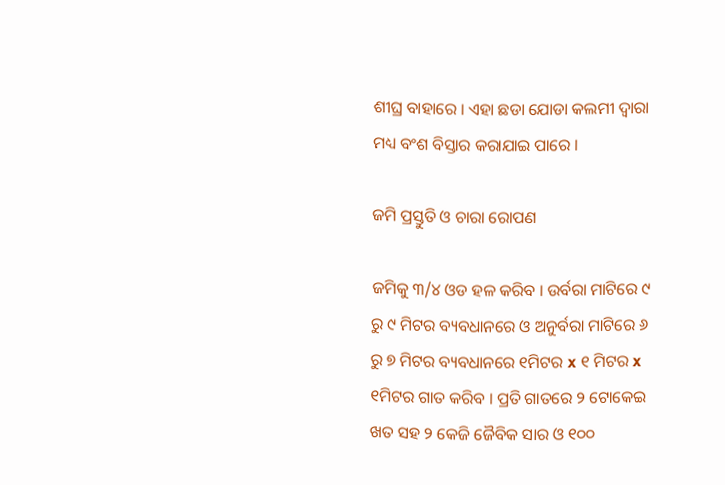ଶୀଘ୍ର ବାହାରେ । ଏହା ଛଡା ଯୋଡା କଲମୀ ଦ୍ଵାରା ମଧ୍ୟ ବଂଶ ବିସ୍ତାର କରାଯାଇ ପାରେ ।

ଜମି ପ୍ରସ୍ତୁତି ଓ ଚାରା ରୋପଣ

ଜମିକୁ ୩/୪ ଓଡ ହଳ କରିବ । ଉର୍ବରା ମାଟିରେ ୯ ରୁ ୯ ମିଟର ବ୍ୟବଧାନରେ ଓ ଅନୁର୍ବରା ମାଟିରେ ୬ ରୁ ୭ ମିଟର ବ୍ୟବଧାନରେ ୧ମିଟର x ୧ ମିଟର x ୧ମିଟର ଗାତ କରିବ । ପ୍ରତି ଗାତରେ ୨ ଟୋକେଇ ଖତ ସହ ୨ କେଜି ଜୈବିକ ସାର ଓ ୧୦୦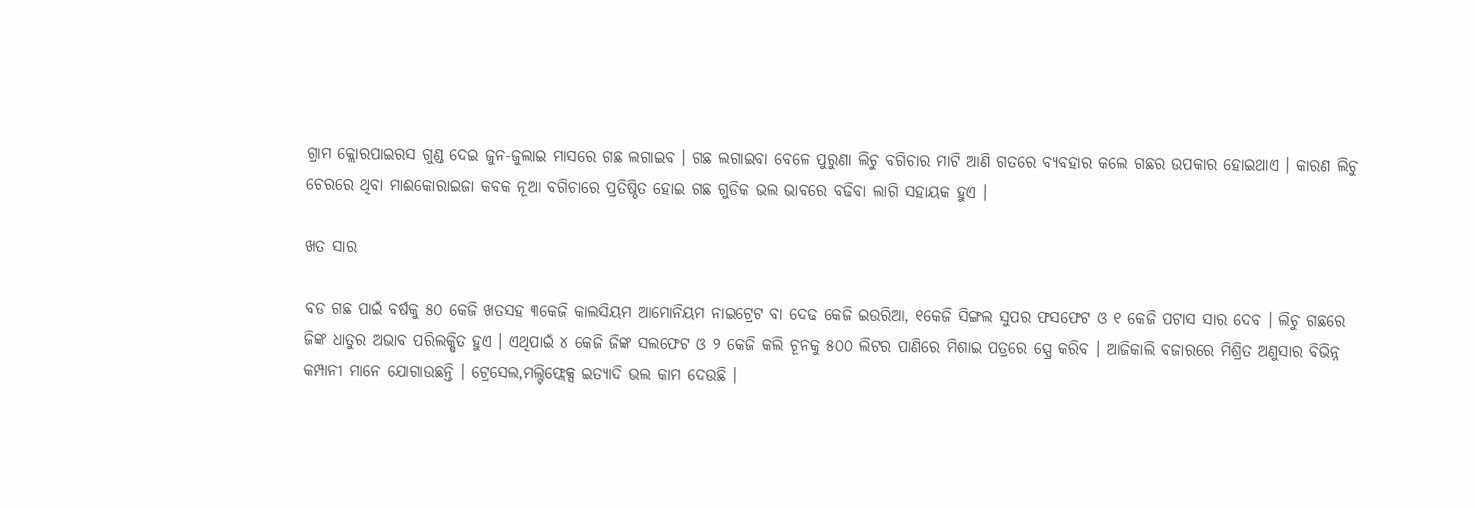ଗ୍ରାମ କ୍ଲୋରପାଇରସ ଗୁଣ୍ଡ ଦେଇ ଜୁନ-ଜୁଲାଇ ମାସରେ ଗଛ ଲଗାଇବ । ଗଛ ଲଗାଇବା ବେଳେ ପୁରୁଣା ଲିଚୁ ବଗିଚାର ମାଟି ଆଣି ଗତରେ ବ୍ୟବହାର କଲେ ଗଛର ଉପକାର ହୋଇଥାଏ । କାରଣ ଲିଚୁ ଚେରରେ ଥିବା ମାଈକୋରାଇଜା କବକ ନୂଆ ବଗିଚାରେ ପ୍ରତିଷ୍ଠିତ ହୋଇ ଗଛ ଗୁଡିକ ଭଲ ଭାବରେ ବଢିବା ଲାଗି ସହାୟକ ହୁଏ ।

ଖତ ସାର

ବଡ ଗଛ ପାଇଁ ବର୍ଷକୁ ୫୦ କେଜି ଖତସହ ୩କେଜି କାଲସିୟମ ଆମୋନିୟମ ନାଇଟ୍ରେଟ ବା ଦେଢ କେଜି ଇଉରିଆ, ୧କେଜି ସିଙ୍ଗଲ ସୁପର ଫସଫେଟ ଓ ୧ କେଜି ପଟାସ ସାର ଦେବ । ଲିଚୁ ଗଛରେ ଜିଙ୍କ ଧାତୁର ଅଭାବ ପରିଲକ୍ଷିତ ହୁଏ । ଏଥିପାଇଁ ୪ କେଜି ଜିଙ୍କ ସଲଫେଟ ଓ ୨ କେଜି କଲି ଚୂନକୁ ୫୦୦ ଲିଟର ପାଣିରେ ମିଶାଇ ପତ୍ରରେ ସ୍ପ୍ରେ କରିବ । ଆଜିକାଲି ବଜାରରେ ମିଶ୍ରିତ ଅଣୁସାର ବିଭିନ୍ନ କମ୍ପାନୀ ମାନେ ଯୋଗାଉଛନ୍ତି । ଟ୍ରେସେଲ,ମଲ୍ଟିଫ୍ଲେକ୍ସ ଇତ୍ୟାଦି ଭଲ କାମ ଦେଉଛି ।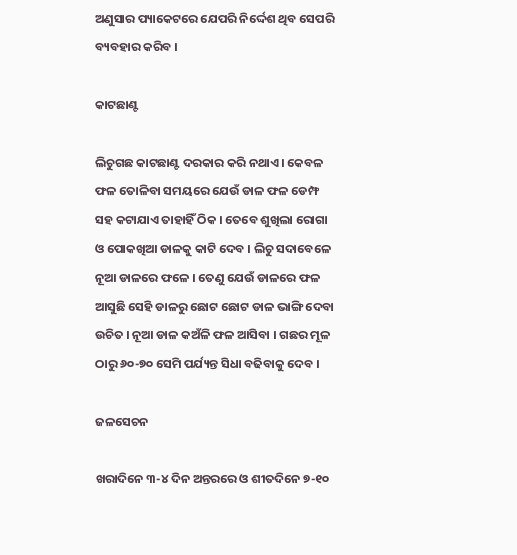ଅଣୁସାର ପ୍ୟାକେଟରେ ଯେପରି ନିର୍ଦ୍ଦେଶ ଥିବ ସେପରି ବ୍ୟବହାର କରିବ ।

କାଟଛାଣ୍ଟ

ଲିଚୁଗଛ କାଟଛାଣ୍ଟ ଦରକାର କରି ନଥାଏ । କେବଳ ଫଳ ତୋଳିବା ସମୟରେ ଯେଉଁ ଡାଳ ଫଳ ଡେମ୍ଫ ସହ କଟାଯାଏ ତାହାହିଁ ଠିକ । ତେବେ ଶୁଖିଲା ରୋଗା ଓ ପୋକଖିଆ ଡାଳକୁ କାଟି ଦେବ । ଲିଚୁ ସଦାବେଳେ ନୂଆ ଡାଳରେ ଫଳେ । ତେଣୁ ଯେଉଁ ଡାଳରେ ଫଳ ଆସୁଛି ସେହି ଡାଳରୁ ଛୋଟ ଛୋଟ ଡାଳ ଭାଙ୍ଗି ଦେବା ଉଚିତ । ନୂଆ ଡାଳ କଅଁଳି ଫଳ ଆସିବା । ଗଛର ମୂଳ ଠାରୁ ୬୦-୭୦ ସେମି ପର୍ଯ୍ୟନ୍ତ ସିଧା ବଢିବାକୁ ଦେବ ।

ଜଳସେଚନ

ଖରାଦିନେ ୩-୪ ଦିନ ଅନ୍ତରରେ ଓ ଶୀତଦିନେ ୭-୧୦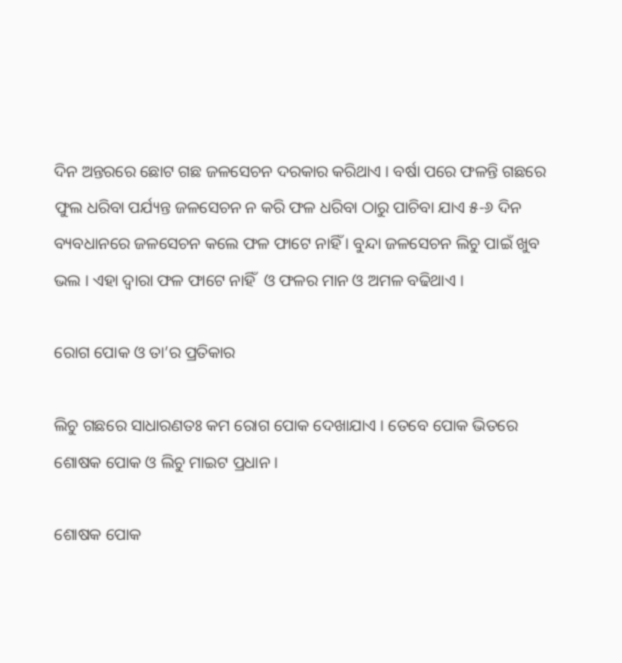ଦିନ ଅନ୍ତରରେ ଛୋଟ ଗଛ ଜଳସେଚନ ଦରକାର କରିଥାଏ । ବର୍ଷା ପରେ ଫଳନ୍ତି ଗଛରେ ଫୁଲ ଧରିବା ପର୍ଯ୍ୟନ୍ତ ଜଳସେଚନ ନ କରି ଫଳ ଧରିବା ଠାରୁ ପାଚିବା ଯାଏ ୫-୬ ଦିନ ବ୍ୟବଧାନରେ ଜଳସେଚନ କଲେ ଫଳ ଫାଟେ ନାହିଁ । ବୁନ୍ଦା ଜଳସେଚନ ଲିଚୁ ପାଇଁ ଖୁବ ଭଲ । ଏହା ଦ୍ଵାରା ଫଳ ଫାଟେ ନାହିଁ  ଓ ଫଳର ମାନ ଓ ଅମଳ ବଢିଥାଏ ।

ରୋଗ ପୋକ ଓ ତା’ର ପ୍ରତିକାର

ଲିଚୁ ଗଛରେ ସାଧାରଣତଃ କମ ରୋଗ ପୋକ ଦେଖାଯାଏ । ତେବେ ପୋକ ଭିତରେ ଶୋଷକ ପୋକ ଓ ଲିଚୁ ମାଇଟ ପ୍ରଧାନ ।

ଶୋଷକ ପୋକ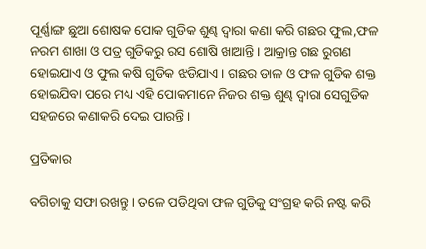ପୂର୍ଣ୍ଣାଙ୍ଗ ଛୁଆ ଶୋଷକ ପୋକ ଗୁଡିକ ଶୁଣ୍ଢ ଦ୍ଵାରା କଣା କରି ଗଛର ଫୁଲ,ଫଳ ନରମ ଶାଖା ଓ ପତ୍ର ଗୁଡିକରୁ ରସ ଶୋଷି ଖାଆନ୍ତି । ଆକ୍ରାନ୍ତ ଗଛ ରୁଗଣ ହୋଇଯାଏ ଓ ଫୁଲ କଷି ଗୁଡିକ ଝଡିଯାଏ । ଗଛର ଡାଳ ଓ ଫଳ ଗୁଡିକ ଶକ୍ତ ହୋଇଯିବା ପରେ ମଧ୍ୟ ଏହି ପୋକମାନେ ନିଜର ଶକ୍ତ ଶୁଣ୍ଢ ଦ୍ଵାରା ସେଗୁଡିକ ସହଜରେ କଣାକରି ଦେଇ ପାରନ୍ତି ।

ପ୍ରତିକାର

ବଗିଚାକୁ ସଫା ରଖନ୍ତୁ । ତଳେ ପଡିଥିବା ଫଳ ଗୁଡିକୁ ସଂଗ୍ରହ କରି ନଷ୍ଟ କରି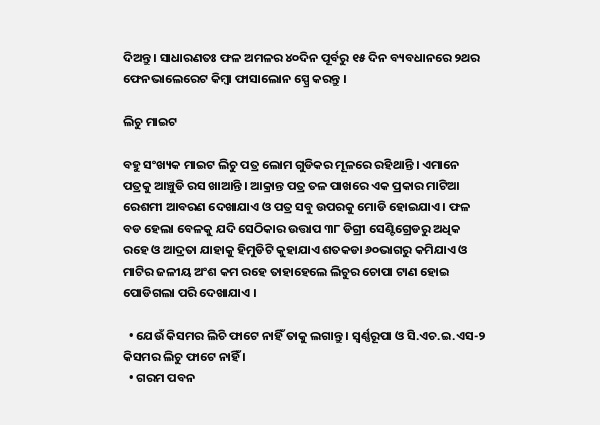ଦିଅନ୍ତୁ । ସାଧାରଣତଃ ଫଳ ଅମଳର ୪୦ଦିନ ପୂର୍ବରୁ ୧୫ ଦିନ ବ୍ୟବଧାନରେ ୨ଥର ଫେନଭାଲେରେଟ କିମ୍ବା ଫାସାଲୋନ ସ୍ପ୍ରେ କରନ୍ତୁ ।

ଲିଚୁ ମାଇଟ

ବହୁ ସଂଖ୍ୟକ ମାଇଟ ଲିଚୁ ପତ୍ର ଲୋମ ଗୁଡିକର ମୂଳରେ ରହିଥାନ୍ତି । ଏମାନେ ପତ୍ରକୁ ଆଞ୍ଚୁଡି ରସ ଖାଆନ୍ତି । ଆକ୍ରାନ୍ତ ପତ୍ର ତଳ ପାଖରେ ଏକ ପ୍ରକାର ମାଟିଆ ରେଶମୀ ଆବରଣ ଦେଖାଯାଏ ଓ ପତ୍ର ସବୁ ଉପରକୁ ମୋଡି ହୋଇଯାଏ । ଫଳ ବଡ ହେଲା ବେଳକୁ ଯଦି ସେଠିକାର ଉତ୍ତାପ ୩୮ ଡିଗ୍ରୀ ସେଣ୍ଟିଗ୍ରେଡରୁ ଅଧିକ ରହେ ଓ ଆଦ୍ରତା ଯାହାକୁ ହିମୁଡିଟି କୁହାଯାଏ ଶତକଡା ୬୦ଭାଗରୁ କମିଯାଏ ଓ ମାଟିର ଜଳୀୟ ଅଂଶ କମ ରହେ ତାହାହେଲେ ଲିଚୁର ଚୋପା ଟାଣ ହୋଇ ପୋଡିଗଲା ପରି ଦେଖାଯାଏ ।

  • ଯେଉଁ କିସମର ଲିଚି ଫାଟେ ନାହିଁ ତାକୁ ଲଗାନ୍ତୁ । ସ୍ଵର୍ଣ୍ଣରୂପା ଓ ସି.ଏଚ.ଇ.ଏସ-୨ କିସମର ଲିଚୁ ଫାଟେ ନାହିଁ ।
  • ଗରମ ପବନ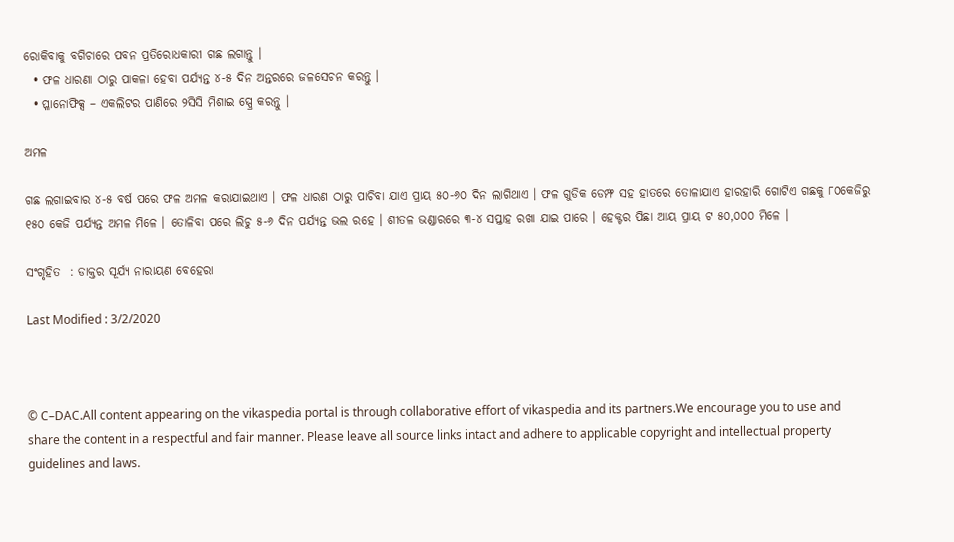ରୋକିବାକୁ ବଗିଚାରେ ପବନ ପ୍ରତିରୋଧକାରୀ ଗଛ ଲଗାନ୍ତୁ ।
  • ଫଳ ଧାରଣା ଠାରୁ ପାକଳା ହେବା ପର୍ଯ୍ୟନ୍ତ ୪-୫ ଦିନ ଅନ୍ତରରେ ଜଳସେଚନ କରନ୍ତୁ ।
  • ପ୍ଳାନୋଫିକ୍ସ – ଏକଲିଟର ପାଣିରେ ୨ସିସି ମିଶାଇ ସ୍ପ୍ରେ କରନ୍ତୁ ।

ଅମଳ

ଗଛ ଲଗାଇବାର ୪-୫ ବର୍ଷ ପରେ ଫଳ ଅମଳ କରାଯାଇଥାଏ । ଫଳ ଧାରଣ ଠାରୁ ପାଚିବା ଯାଏ ପ୍ରାୟ ୫୦-୬୦ ଦିନ ଲାଗିଥାଏ । ଫଳ ଗୁଡିକ ଡେମ୍ଫ ସହ ହାତରେ ତୋଳାଯାଏ ହାରହାରି ଗୋଟିଏ ଗଛକୁ ୮୦କେଜିରୁ ୧୫୦ କେଜି ପର୍ଯ୍ୟନ୍ତ ଅମଳ ମିଳେ । ତୋଳିବା ପରେ ଲିଚୁ ୫-୬ ଦିନ ପର୍ଯ୍ୟନ୍ତ ଭଲ ରହେ । ଶୀତଳ ଭଣ୍ଡାରରେ ୩-୪ ସପ୍ତାହ ରଖା ଯାଇ ପାରେ । ହେକ୍ଟର ପିଛା ଆୟ ପ୍ରାୟ ଟ ୫୦,୦୦୦ ମିଳେ ।

ସଂଗୃହିତ  : ଡାକ୍ତର ସୂର୍ଯ୍ୟ ନାରାୟଣ ବେହେରା

Last Modified : 3/2/2020



© C–DAC.All content appearing on the vikaspedia portal is through collaborative effort of vikaspedia and its partners.We encourage you to use and share the content in a respectful and fair manner. Please leave all source links intact and adhere to applicable copyright and intellectual property guidelines and laws.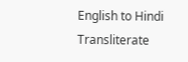English to Hindi Transliterate